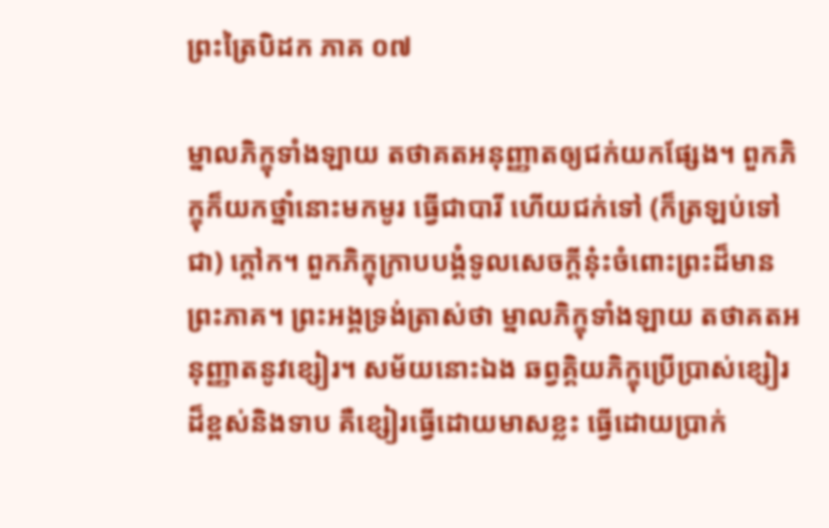ព្រះត្រៃបិដក ភាគ ០៧

ម្នាលភិក្ខុទាំងឡាយ តថាគតអនុញ្ញាតឲ្យជក់យកផ្សែង។ ពួកភិក្ខុក៏យកថ្នាំនោះមកមូរ ធ្វើជាបារី ហើយជក់ទៅ (ក៏ត្រឡប់ទៅជា) ក្តៅក។ ពួកភិក្ខុក្រាបបង្គំទូលសេចក្តីនុ៎ះចំពោះព្រះដ៏មានព្រះភាគ។ ព្រះអង្គទ្រង់ត្រាស់ថា ម្នាលភិក្ខុទាំងឡាយ តថាគតអនុញ្ញាតនូវខ្សៀរ។ សម័យនោះឯង ឆព្វគ្គិយភិក្ខុប្រើប្រាស់ខ្សៀរដ៏ខ្ពស់និងទាប គឺខ្សៀរធ្វើដោយមាសខ្លះ ធ្វើដោយប្រាក់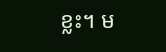ខ្លះ។ ម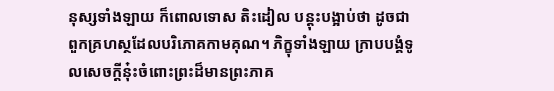នុស្សទាំងឡាយ ក៏ពោលទោស តិះដៀល បន្តុះបង្អាប់ថា ដូចជាពួកគ្រហស្ថដែលបរិភោគកាមគុណ។ ភិក្ខុទាំងឡាយ ក្រាបបង្គំទូលសេចក្តីនុ៎ះចំពោះព្រះដ៏មានព្រះភាគ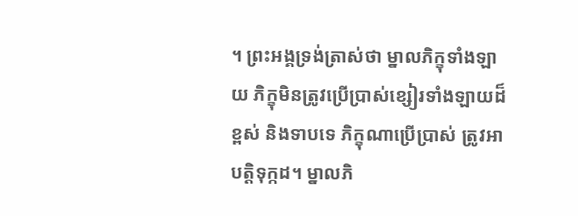។ ព្រះអង្គទ្រង់ត្រាស់ថា ម្នាលភិក្ខុទាំងឡាយ ភិក្ខុមិនត្រូវប្រើប្រាស់ខ្សៀរទាំងឡាយដ៏ខ្ពស់ និងទាបទេ ភិក្ខុណាប្រើប្រាស់ ត្រូវអាបត្តិទុក្កដ។ ម្នាលភិ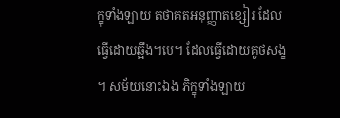ក្ខុទាំងឡាយ តថាគតអនុញ្ញាតខ្សៀរ ដែលធ្វើដោយឆ្អឹង។បេ។ ដែលធ្វើដោយគូថសង្ខ។ សម័យនោះឯង ភិក្ខុទាំងឡាយ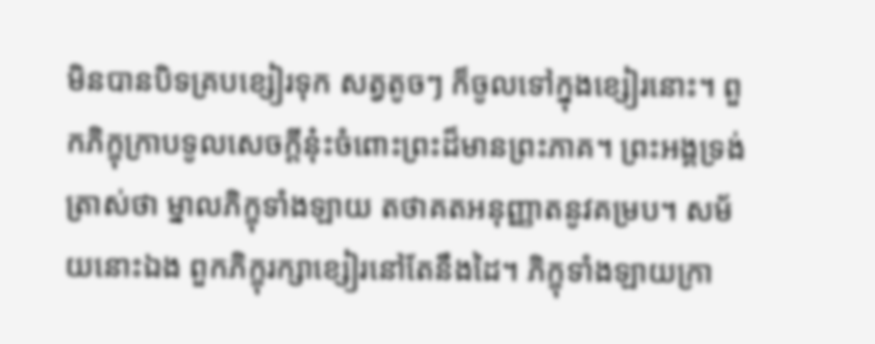មិនបានបិទគ្របខ្សៀរទុក សត្វតូចៗ ក៏ចូលទៅក្នុងខ្សៀរនោះ។ ពួកភិក្ខុក្រាបទូលសេចក្តីនុ៎ះចំពោះព្រះដ៏មានព្រះភាគ។ ព្រះអង្គទ្រង់ត្រាស់ថា ម្នាលភិក្ខុទាំងឡាយ តថាគតអនុញ្ញាតនូវគម្រប។ សម័យនោះឯង ពួកភិក្ខុរក្សាខ្សៀរនៅតែនឹងដៃ។ ភិក្ខុទាំងឡាយក្រា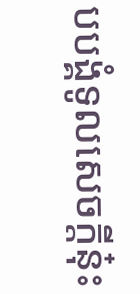បបង្គំទូលសេចក្តីនុ៎ះ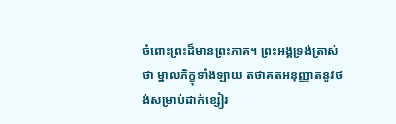ចំពោះព្រះដ៏មានព្រះភាគ។ ព្រះអង្គទ្រង់ត្រាស់ថា ម្នាលភិក្ខុទាំងឡាយ តថាគតអនុញ្ញាតនូវថង់សម្រាប់ដាក់ខ្សៀរ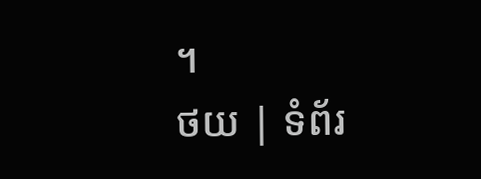។
ថយ | ទំព័រ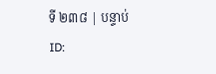ទី ២៣៨ | បន្ទាប់
ID: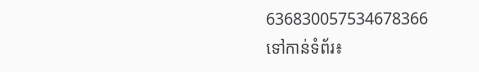636830057534678366
ទៅកាន់ទំព័រ៖